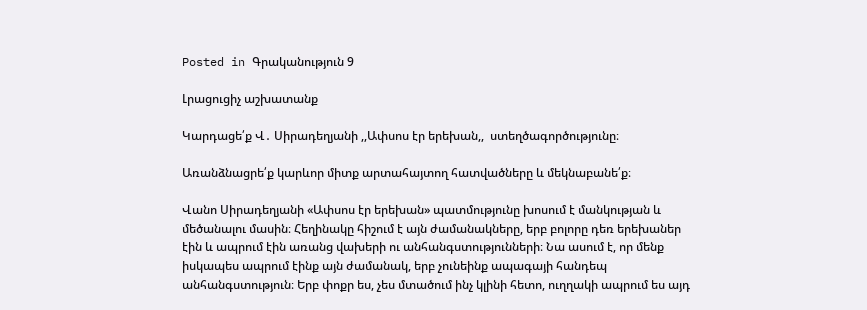Posted in Գրականություն 9

Լրացուցիչ աշխատանք

Կարդացե՛ք Վ․ Սիրադեղյանի ,,Ափսոս էր երեխան,,  ստեղծագործությունը։

Առանձնացրե՛ք կարևոր միտք արտահայտող հատվածները և մեկնաբանե՛ք։

Վանո Սիրադեղյանի «Ափսոս էր երեխան» պատմությունը խոսում է մանկության և մեծանալու մասին։ Հեղինակը հիշում է այն ժամանակները, երբ բոլորը դեռ երեխաներ էին և ապրում էին առանց վախերի ու անհանգստությունների։ Նա ասում է, որ մենք իսկապես ապրում էինք այն ժամանակ, երբ չունեինք ապագայի հանդեպ անհանգստություն։ Երբ փոքր ես, չես մտածում ինչ կլինի հետո, ուղղակի ապրում ես այդ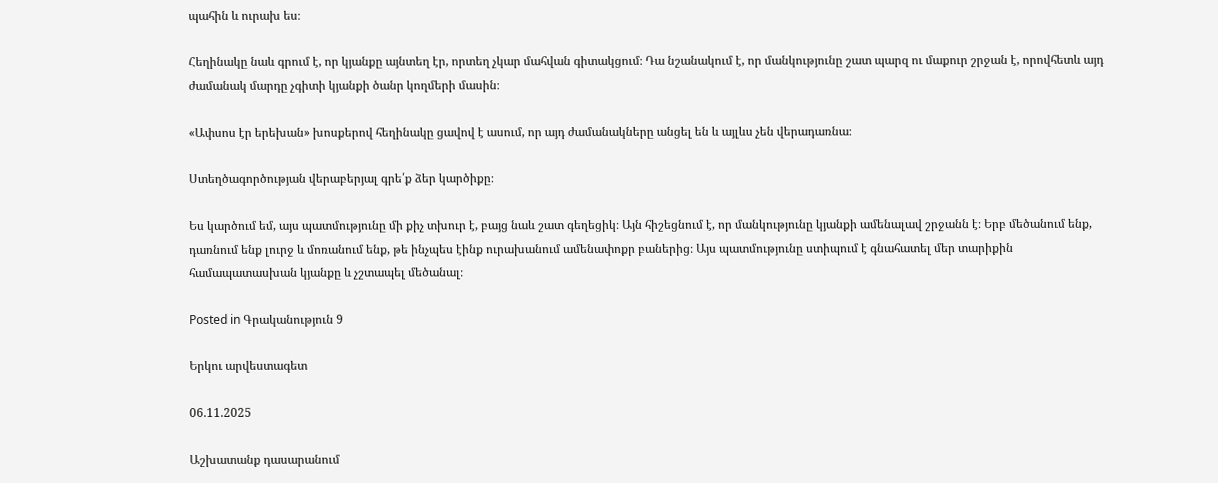պահին և ուրախ ես։

Հեղինակը նաև գրում է, որ կյանքը այնտեղ էր, որտեղ չկար մահվան գիտակցում։ Դա նշանակում է, որ մանկությունը շատ պարզ ու մաքուր շրջան է, որովհետև այդ ժամանակ մարդը չգիտի կյանքի ծանր կողմերի մասին։

«Ափսոս էր երեխան» խոսքերով հեղինակը ցավով է ասում, որ այդ ժամանակները անցել են և այլևս չեն վերադառնա։

Ստեղծագործության վերաբերյալ գրե՛ք ձեր կարծիքը։

Ես կարծում եմ, այս պատմությունը մի քիչ տխուր է, բայց նաև շատ գեղեցիկ։ Այն հիշեցնում է, որ մանկությունը կյանքի ամենալավ շրջանն է։ Երբ մեծանում ենք, դառնում ենք լուրջ և մոռանում ենք, թե ինչպես էինք ուրախանում ամենափոքր բաներից։ Այս պատմությունը ստիպում է գնահատել մեր տարիքին համապատասխան կյանքը և չշտապել մեծանալ։

Posted in Գրականություն 9

Երկու արվեստագետ

06.11.2025

Աշխատանք դասարանում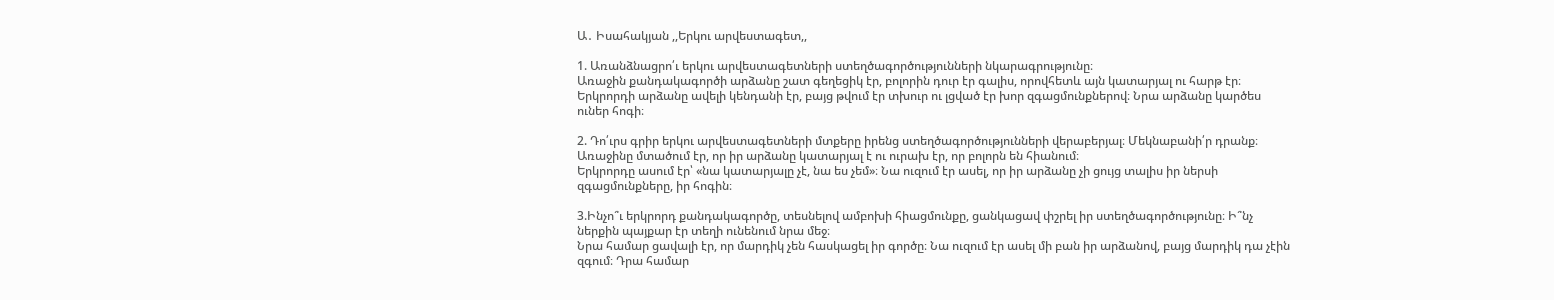Ա․ Իսահակյան ,,Երկու արվեստագետ,,

1. Առանձնացրո՛ւ երկու արվեստագետների ստեղծագործությունների նկարագրությունը։
Առաջին քանդակագործի արձանը շատ գեղեցիկ էր, բոլորին դուր էր գալիս, որովհետև այն կատարյալ ու հարթ էր։
Երկրորդի արձանը ավելի կենդանի էր, բայց թվում էր տխուր ու լցված էր խոր զգացմունքներով։ Նրա արձանը կարծես ուներ հոգի։

2. Դո՛ւրս գրիր երկու արվեստագետների մտքերը իրենց ստեղծագործությունների վերաբերյալ։ Մեկնաբանի՛ր դրանք։
Առաջինը մտածում էր, որ իր արձանը կատարյալ է ու ուրախ էր, որ բոլորն են հիանում։
Երկրորդը ասում էր՝ «նա կատարյալը չէ, նա ես չեմ»։ Նա ուզում էր ասել, որ իր արձանը չի ցույց տալիս իր ներսի զգացմունքները, իր հոգին։

3.Ինչո՞ւ երկրորդ քանդակագործը, տեսնելով ամբոխի հիացմունքը, ցանկացավ փշրել իր ստեղծագործությունը։ Ի՞նչ ներքին պայքար էր տեղի ունենում նրա մեջ։
Նրա համար ցավալի էր, որ մարդիկ չեն հասկացել իր գործը։ Նա ուզում էր ասել մի բան իր արձանով, բայց մարդիկ դա չէին զգում։ Դրա համար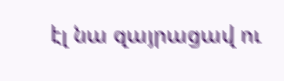էլ նա զայրացավ ու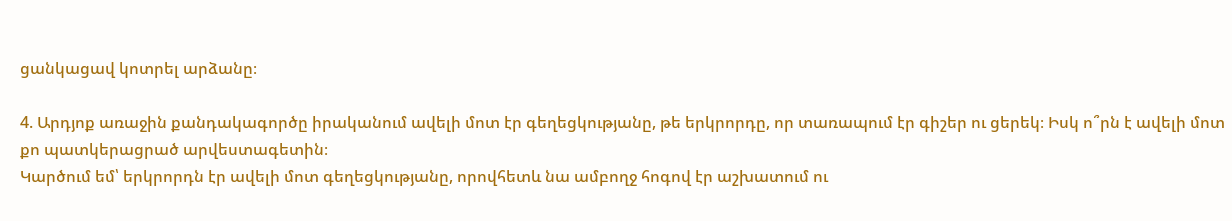ցանկացավ կոտրել արձանը։

4. Արդյոք առաջին քանդակագործը իրականում ավելի մոտ էր գեղեցկությանը, թե երկրորդը, որ տառապում էր գիշեր ու ցերեկ։ Իսկ ո՞րն է ավելի մոտ քո պատկերացրած արվեստագետին։
Կարծում եմ՝ երկրորդն էր ավելի մոտ գեղեցկությանը, որովհետև նա ամբողջ հոգով էր աշխատում ու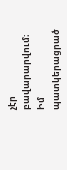չէր բավարարվում։ Իմ պատկերացրած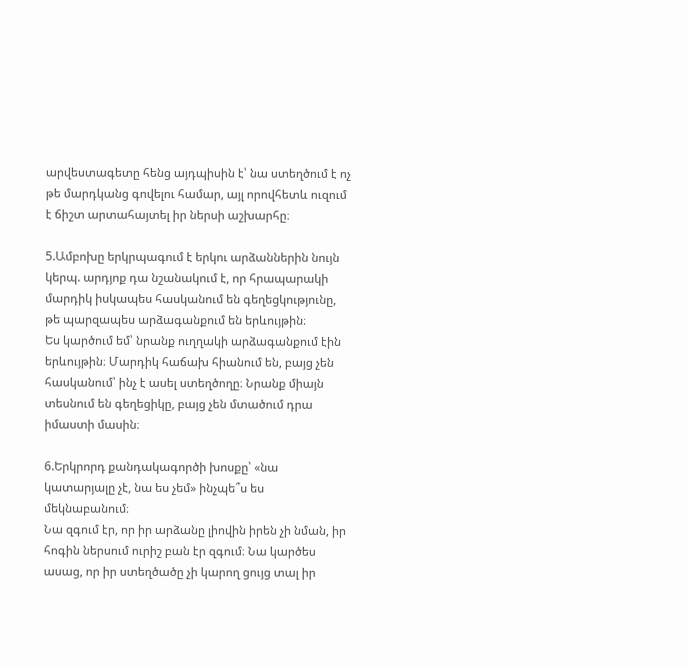արվեստագետը հենց այդպիսին է՝ նա ստեղծում է ոչ թե մարդկանց գովելու համար, այլ որովհետև ուզում է ճիշտ արտահայտել իր ներսի աշխարհը։

5.Ամբոխը երկրպագում է երկու արձաններին նույն կերպ. արդյոք դա նշանակում է, որ հրապարակի մարդիկ իսկապես հասկանում են գեղեցկությունը, թե պարզապես արձագանքում են երևույթին։
Ես կարծում եմ՝ նրանք ուղղակի արձագանքում էին երևույթին։ Մարդիկ հաճախ հիանում են, բայց չեն հասկանում՝ ինչ է ասել ստեղծողը։ Նրանք միայն տեսնում են գեղեցիկը, բայց չեն մտածում դրա իմաստի մասին։

6.Երկրորդ քանդակագործի խոսքը՝ «նա կատարյալը չէ, նա ես չեմ» ինչպե՞ս ես մեկնաբանում։
Նա զգում էր, որ իր արձանը լիովին իրեն չի նման, իր հոգին ներսում ուրիշ բան էր զգում։ Նա կարծես ասաց, որ իր ստեղծածը չի կարող ցույց տալ իր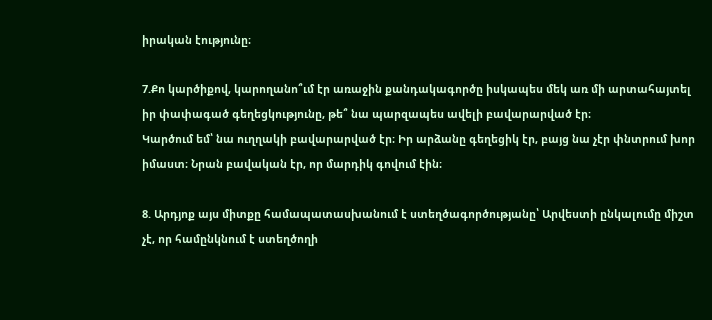իրական էությունը։

7.Քո կարծիքով, կարողանո՞ւմ էր առաջին քանդակագործը իսկապես մեկ առ մի արտահայտել իր փափագած գեղեցկությունը, թե՞ նա պարզապես ավելի բավարարված էր։
Կարծում եմ՝ նա ուղղակի բավարարված էր։ Իր արձանը գեղեցիկ էր, բայց նա չէր փնտրում խոր իմաստ։ Նրան բավական էր, որ մարդիկ գովում էին։

8. Արդյոք այս միտքը համապատասխանում է ստեղծագործությանը՝ Արվեստի ընկալումը միշտ չէ, որ համընկնում է ստեղծողի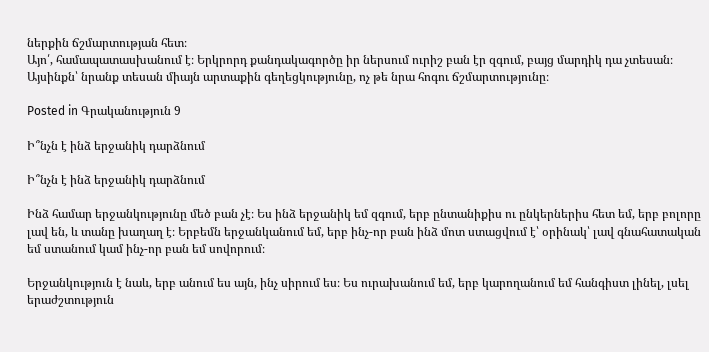ներքին ճշմարտության հետ։
Այո՛, համապատասխանում է։ Երկրորդ քանդակագործը իր ներսում ուրիշ բան էր զգում, բայց մարդիկ դա չտեսան։ Այսինքն՝ նրանք տեսան միայն արտաքին գեղեցկությունը, ոչ թե նրա հոգու ճշմարտությունը։

Posted in Գրականություն 9

Ի՞նչն է ինձ երջանիկ դարձնում

Ի՞նչն է ինձ երջանիկ դարձնում

Ինձ համար երջանկությունը մեծ բան չէ։ Ես ինձ երջանիկ եմ զգում, երբ ընտանիքիս ու ընկերներիս հետ եմ, երբ բոլորը լավ են, և տանը խաղաղ է։ Երբեմն երջանկանում եմ, երբ ինչ-որ բան ինձ մոտ ստացվում է՝ օրինակ՝ լավ գնահատական եմ ստանում կամ ինչ-որ բան եմ սովորում։

Երջանկություն է նաև, երբ անում ես այն, ինչ սիրում ես։ Ես ուրախանում եմ, երբ կարողանում եմ հանգիստ լինել, լսել երաժշտություն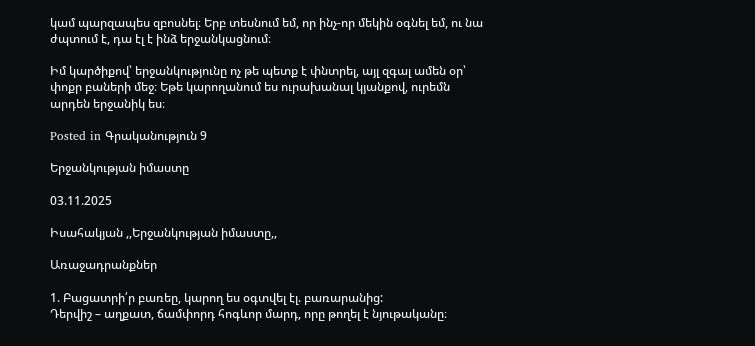կամ պարզապես զբոսնել։ Երբ տեսնում եմ, որ ինչ-որ մեկին օգնել եմ, ու նա ժպտում է, դա էլ է ինձ երջանկացնում։

Իմ կարծիքով՝ երջանկությունը ոչ թե պետք է փնտրել, այլ զգալ ամեն օր՝ փոքր բաների մեջ։ Եթե կարողանում ես ուրախանալ կյանքով, ուրեմն արդեն երջանիկ ես։

Posted in Գրականություն 9

Երջանկության իմաստը

03.11.2025

Իսահակյան ,,Երջանկության իմաստը,,

Առաջադրանքներ

1. Բացատրի՛ր բառեը, կարող ես օգտվել էլ. բառարանից:
Դերվիշ – աղքատ, ճամփորդ հոգևոր մարդ, որը թողել է նյութականը։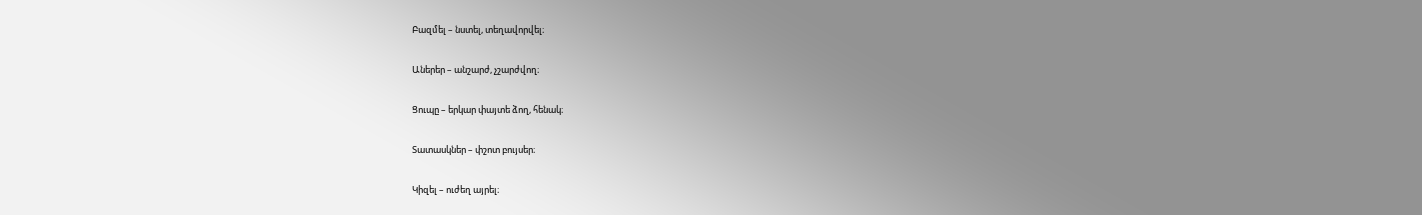Բազմել – նստել, տեղավորվել։

Աներեր – անշարժ, չշարժվող։

Ցուպը – երկար փայտե ձող, հենակ։

Տատասկներ – փշոտ բույսեր։

Կիզել – ուժեղ այրել։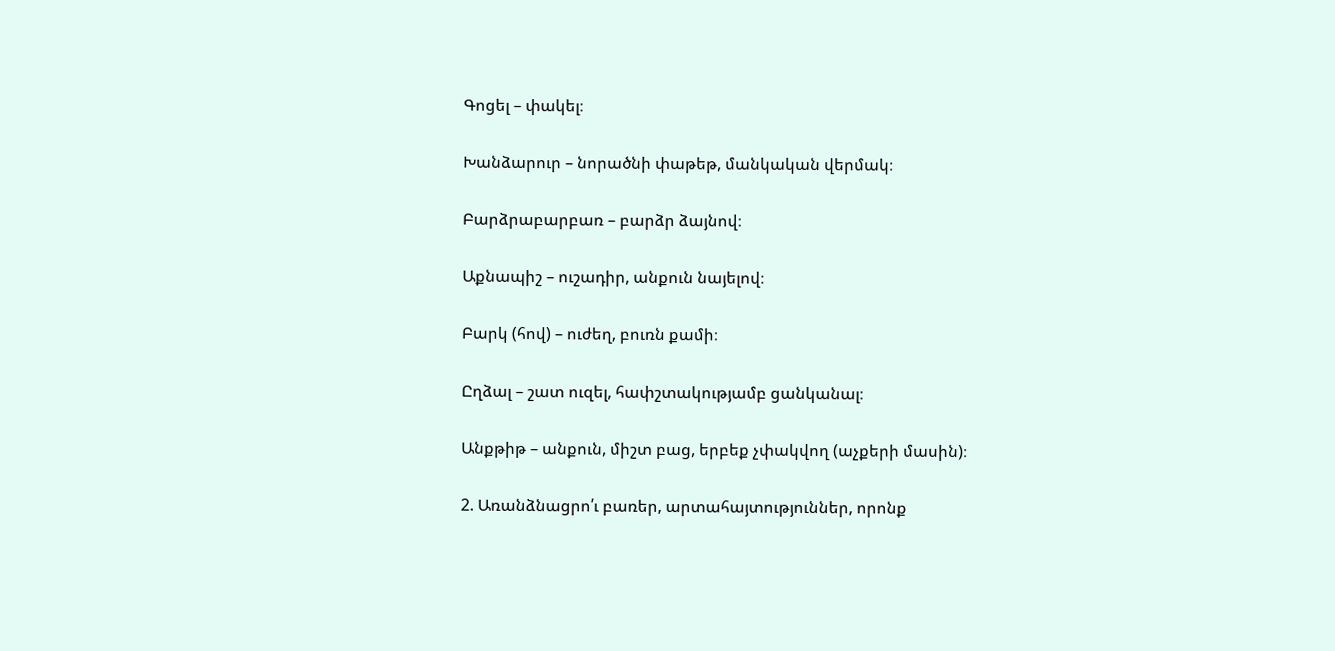Գոցել – փակել։

Խանձարուր – նորածնի փաթեթ, մանկական վերմակ։

Բարձրաբարբառ – բարձր ձայնով։

Աքնապիշ – ուշադիր, անքուն նայելով։

Բարկ (հով) – ուժեղ, բուռն քամի։

Ըղձալ – շատ ուզել, հափշտակությամբ ցանկանալ։

Անքթիթ – անքուն, միշտ բաց, երբեք չփակվող (աչքերի մասին)։

2. Առանձնացրո՛ւ բառեր, արտահայտություններ, որոնք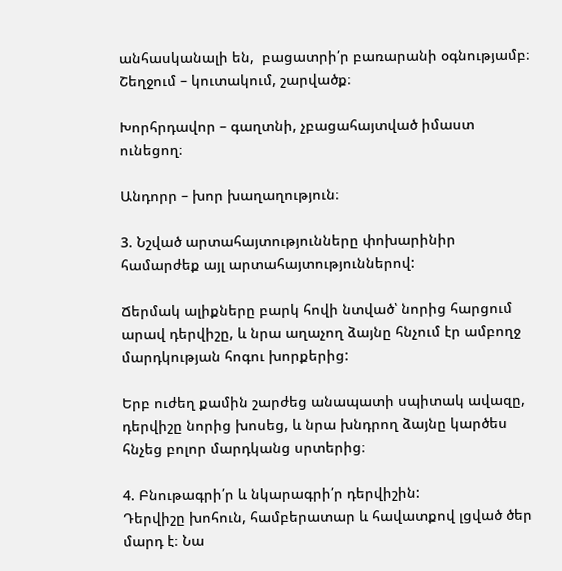անհասկանալի են,  բացատրի՛ր բառարանի օգնությամբ։
Շեղջում – կուտակում, շարվածք։

Խորհրդավոր – գաղտնի, չբացահայտված իմաստ ունեցող։

Անդորր – խոր խաղաղություն։

3. Նշված արտահայտությունները փոխարինիր համարժեք այլ արտահայտություններով:

Ճերմակ ալիքները բարկ հովի նտված՝ նորից հարցում արավ դերվիշը, և նրա աղաչող ձայնը հնչում էր ամբողջ մարդկության հոգու խորքերից:

Երբ ուժեղ քամին շարժեց անապատի սպիտակ ավազը, դերվիշը նորից խոսեց, և նրա խնդրող ձայնը կարծես հնչեց բոլոր մարդկանց սրտերից։

4. Բնութագրի՛ր և նկարագրի՛ր դերվիշին:
Դերվիշը խոհուն, համբերատար և հավատքով լցված ծեր մարդ է։ Նա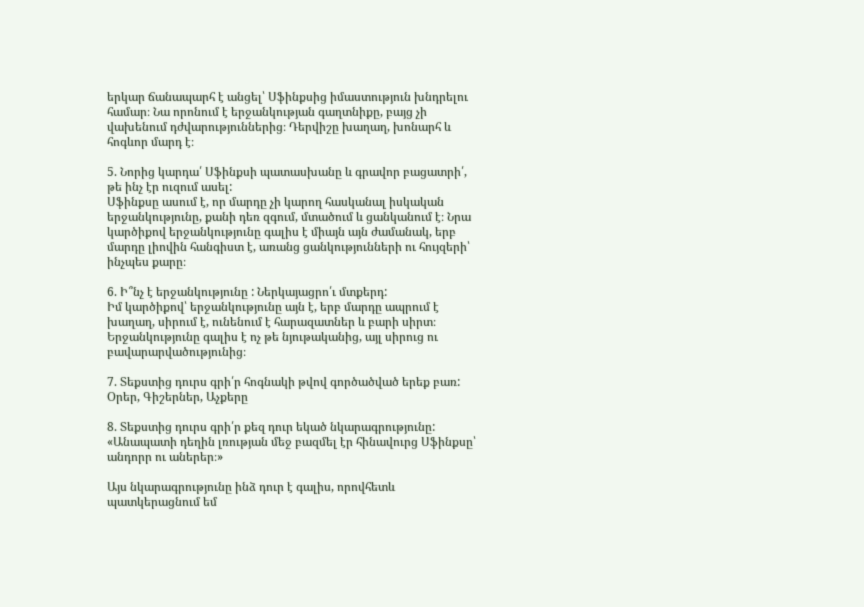երկար ճանապարհ է անցել՝ Սֆինքսից իմաստություն խնդրելու համար։ Նա որոնում է երջանկության գաղտնիքը, բայց չի վախենում դժվարություններից։ Դերվիշը խաղաղ, խոնարհ և հոգևոր մարդ է։

5. Նորից կարդա՛ Սֆինքսի պատասխանը և գրավոր բացատրի՛, թե ինչ էր ուզում ասել:
Սֆինքսը ասում է, որ մարդը չի կարող հասկանալ իսկական երջանկությունը, քանի դեռ զգում, մտածում և ցանկանում է։ Նրա կարծիքով երջանկությունը գալիս է միայն այն ժամանակ, երբ մարդը լիովին հանգիստ է, առանց ցանկությունների ու հույզերի՝ ինչպես քարը։

6. Ի՞նչ է երջանկությունը : Ներկայացրո՛ւ մտքերդ:
Իմ կարծիքով՝ երջանկությունը այն է, երբ մարդը ապրում է խաղաղ, սիրում է, ունենում է հարազատներ և բարի սիրտ։ Երջանկությունը գալիս է ոչ թե նյութականից, այլ սիրուց ու բավարարվածությունից։

7. Տեքստից դուրս գրի՛ր հոգնակի թվով գործածված երեք բառ:
Օրեր, Գիշերներ, Աչքերը

8. Տեքստից դուրս գրի՛ր քեզ դուր եկած նկարագրությունը:
«Անապատի դեղին լռության մեջ բազմել էր հինավուրց Սֆինքսը՝ անդորր ու աներեր։»

Այս նկարագրությունը ինձ դուր է գալիս, որովհետև պատկերացնում եմ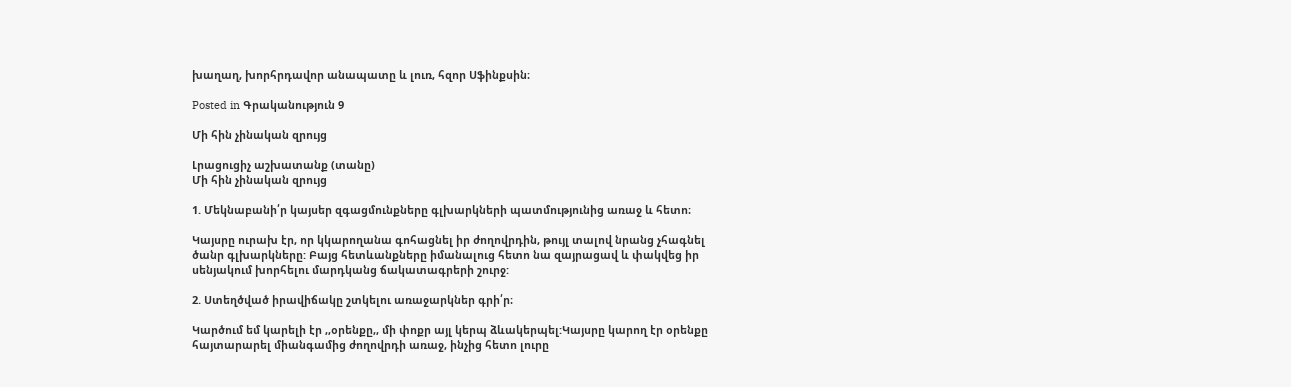խաղաղ, խորհրդավոր անապատը և լուռ, հզոր Սֆինքսին։

Posted in Գրականություն 9

Մի հին չինական զրույց

Լրացուցիչ աշխատանք (տանը)
Մի հին չինական զրույց

1. Մեկնաբանի՛ր կայսեր զգացմունքները գլխարկների պատմությունից առաջ և հետո։

Կայսրը ուրախ էր, որ կկարողանա գոհացնել իր ժողովրդին, թույլ տալով նրանց չհագնել ծանր գլխարկները: Բայց հետևանքները իմանալուց հետո նա զայրացավ և փակվեց իր սենյակում խորհելու մարդկանց ճակատագրերի շուրջ:

2. Ստեղծված իրավիճակը շտկելու առաջարկներ գրի՛ր։

Կարծում եմ կարելի էր ,,օրենքը,, մի փոքր այլ կերպ ձևակերպել:Կայսրը կարող էր օրենքը հայտարարել միանգամից ժողովրդի առաջ, ինչից հետո լուրը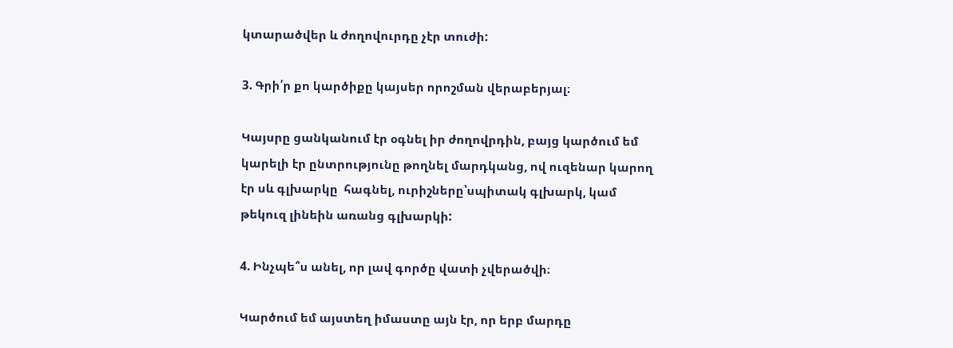կտարածվեր և ժողովուրդը չէր տուժի:

3. Գրի՛ր քո կարծիքը կայսեր որոշման վերաբերյալ։

Կայսրը ցանկանում էր օգնել իր ժողովրդին, բայց կարծում եմ կարելի էր ընտրությունը թողնել մարդկանց, ով ուզենար կարող էր սև գլխարկը  հագնել, ուրիշները՝սպիտակ գլխարկ, կամ թեկուզ լինեին առանց գլխարկի:

4. Ինչպե՞ս անել, որ լավ գործը վատի չվերածվի։

Կարծում եմ այստեղ իմաստը այն էր, որ երբ մարդը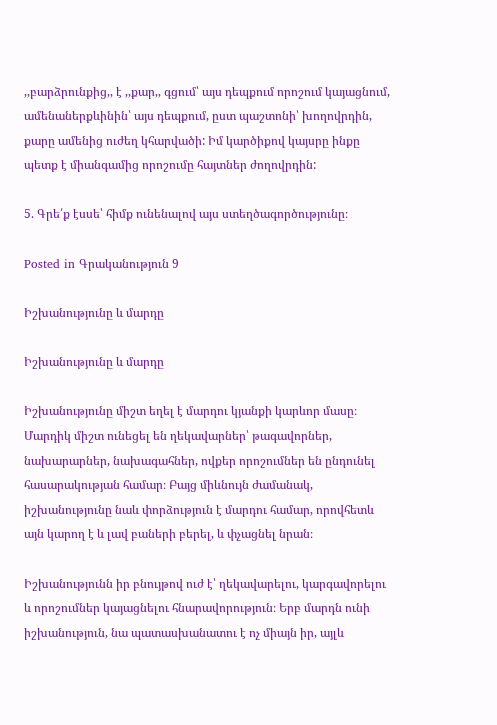,,բարձրունքից,, է ,,քար,, գցում՝ այս դեպքում որոշում կայացնում, ամենաներքևինին՝ այս դեպքում, ըստ պաշտոնի՝ խողովրդին, քարը ամենից ուժեղ կհարվածի: Իմ կարծիքով կայսրը ինքը պետք է միանգամից որոշումը հայտներ ժողովրդին:

5. Գրե՛ք էսսե՝ հիմք ունենալով այս ստեղծագործությունը։

Posted in Գրականություն 9

Իշխանությունը և մարդը

Իշխանությունը և մարդը

Իշխանությունը միշտ եղել է մարդու կյանքի կարևոր մասը։ Մարդիկ միշտ ունեցել են ղեկավարներ՝ թագավորներ, նախարարներ, նախագահներ, ովքեր որոշումներ են ընդունել հասարակության համար։ Բայց միևնույն ժամանակ, իշխանությունը նաև փորձություն է մարդու համար, որովհետև այն կարող է և լավ բաների բերել, և փչացնել նրան։

Իշխանությունն իր բնույթով ուժ է՝ ղեկավարելու, կարգավորելու և որոշումներ կայացնելու հնարավորություն։ Երբ մարդն ունի իշխանություն, նա պատասխանատու է ոչ միայն իր, այլև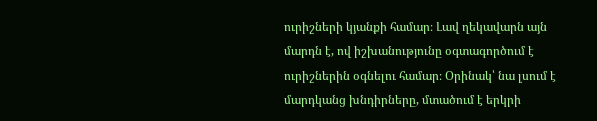ուրիշների կյանքի համար։ Լավ ղեկավարն այն մարդն է, ով իշխանությունը օգտագործում է ուրիշներին օգնելու համար։ Օրինակ՝ նա լսում է մարդկանց խնդիրները, մտածում է երկրի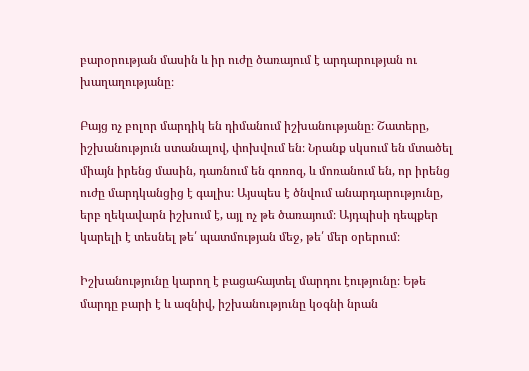բարօրության մասին և իր ուժը ծառայում է արդարության ու խաղաղությանը։

Բայց ոչ բոլոր մարդիկ են դիմանում իշխանությանը։ Շատերը, իշխանություն ստանալով, փոխվում են։ Նրանք սկսում են մտածել միայն իրենց մասին, դառնում են գոռոզ, և մոռանում են, որ իրենց ուժը մարդկանցից է գալիս։ Այսպես է ծնվում անարդարությունը, երբ ղեկավարն իշխում է, այլ ոչ թե ծառայում։ Այդպիսի դեպքեր կարելի է տեսնել թե՛ պատմության մեջ, թե՛ մեր օրերում։

Իշխանությունը կարող է բացահայտել մարդու էությունը։ Եթե մարդը բարի է և ազնիվ, իշխանությունը կօգնի նրան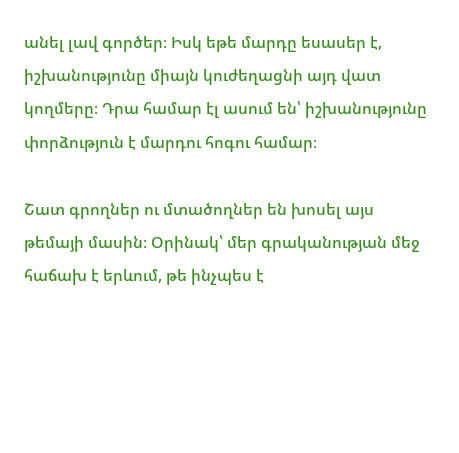անել լավ գործեր։ Իսկ եթե մարդը եսասեր է, իշխանությունը միայն կուժեղացնի այդ վատ կողմերը։ Դրա համար էլ ասում են՝ իշխանությունը փորձություն է մարդու հոգու համար։

Շատ գրողներ ու մտածողներ են խոսել այս թեմայի մասին։ Օրինակ՝ մեր գրականության մեջ հաճախ է երևում, թե ինչպես է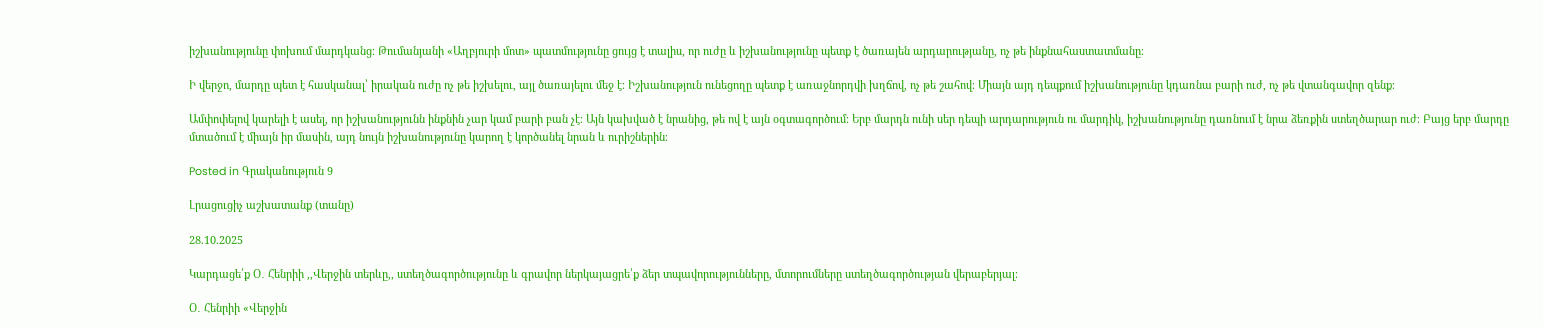իշխանությունը փոխում մարդկանց։ Թումանյանի «Աղբյուրի մոտ» պատմությունը ցույց է տալիս, որ ուժը և իշխանությունը պետք է ծառայեն արդարությանը, ոչ թե ինքնահաստատմանը։

Ի վերջո, մարդը պետ է հասկանալ՝ իրական ուժը ոչ թե իշխելու, այլ ծառայելու մեջ է։ Իշխանություն ունեցողը պետք է առաջնորդվի խղճով, ոչ թե շահով։ Միայն այդ դեպքում իշխանությունը կդառնա բարի ուժ, ոչ թե վտանգավոր զենք։

Ամփոփելով կարելի է ասել, որ իշխանությունն ինքնին չար կամ բարի բան չէ։ Այն կախված է նրանից, թե ով է այն օգտագործում։ Երբ մարդն ունի սեր դեպի արդարություն ու մարդիկ, իշխանությունը դառնում է նրա ձեռքին ստեղծարար ուժ։ Բայց երբ մարդը մտածում է միայն իր մասին, այդ նույն իշխանությունը կարող է կործանել նրան և ուրիշներին։

Posted in Գրականություն 9

Լրացուցիչ աշխատանք (տանը)

28.10.2025

Կարդացե՛ք Օ․ Հենրիի ,,Վերջին տերևը,, ստեղծագործությունը և գրավոր ներկայացրե՛ք ձեր տպավորությունները, մտորումները ստեղծագործության վերաբերյալ։

Օ․ Հենրիի «Վերջին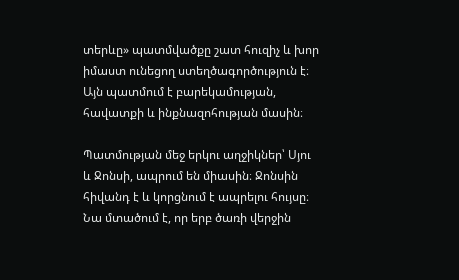տերևը» պատմվածքը շատ հուզիչ և խոր իմաստ ունեցող ստեղծագործություն է։ Այն պատմում է բարեկամության, հավատքի և ինքնազոհության մասին։

Պատմության մեջ երկու աղջիկներ՝ Սյու և Ջոնսի, ապրում են միասին։ Ջոնսին հիվանդ է և կորցնում է ապրելու հույսը։ Նա մտածում է, որ երբ ծառի վերջին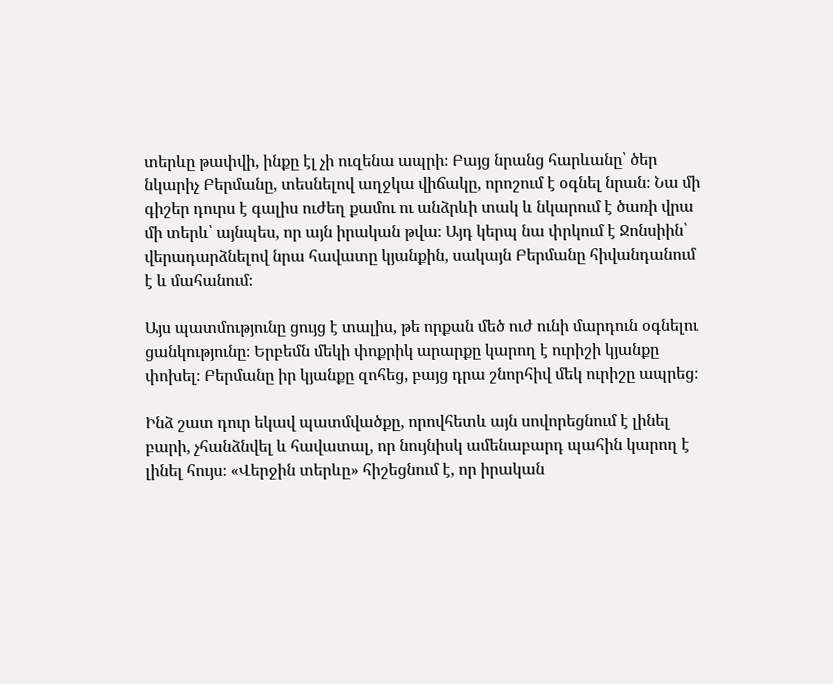տերևը թափվի, ինքը էլ չի ուզենա ապրի։ Բայց նրանց հարևանը՝ ծեր նկարիչ Բերմանը, տեսնելով աղջկա վիճակը, որոշում է օգնել նրան։ Նա մի գիշեր դուրս է գալիս ուժեղ քամու ու անձրևի տակ և նկարում է ծառի վրա մի տերև՝ այնպես, որ այն իրական թվա։ Այդ կերպ նա փրկում է Ջոնսիին՝ վերադարձնելով նրա հավատը կյանքին, սակայն Բերմանը հիվանդանում է և մահանում։

Այս պատմությունը ցույց է տալիս, թե որքան մեծ ուժ ունի մարդուն օգնելու ցանկությունը։ Երբեմն մեկի փոքրիկ արարքը կարող է ուրիշի կյանքը փոխել։ Բերմանը իր կյանքը զոհեց, բայց դրա շնորհիվ մեկ ուրիշը ապրեց։

Ինձ շատ դուր եկավ պատմվածքը, որովհետև այն սովորեցնում է լինել բարի, չհանձնվել և հավատալ, որ նույնիսկ ամենաբարդ պահին կարող է լինել հույս։ «Վերջին տերևը» հիշեցնում է, որ իրական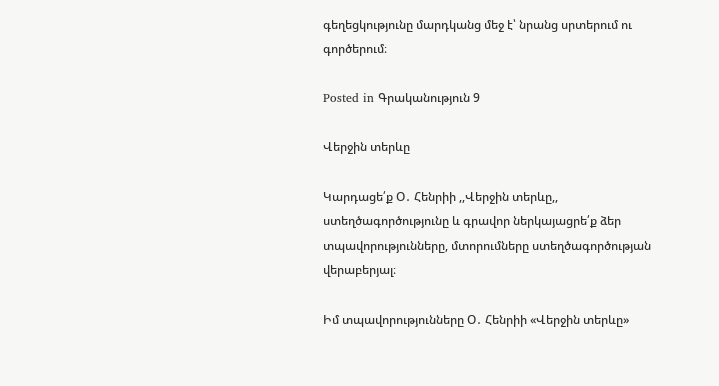գեղեցկությունը մարդկանց մեջ է՝ նրանց սրտերում ու գործերում։

Posted in Գրականություն 9

Վերջին տերևը

Կարդացե՛ք Օ․ Հենրիի ,,Վերջին տերևը,, ստեղծագործությունը և գրավոր ներկայացրե՛ք ձեր տպավորությունները, մտորումները ստեղծագործության վերաբերյալ։

Իմ տպավորությունները Օ․ Հենրիի «Վերջին տերևը»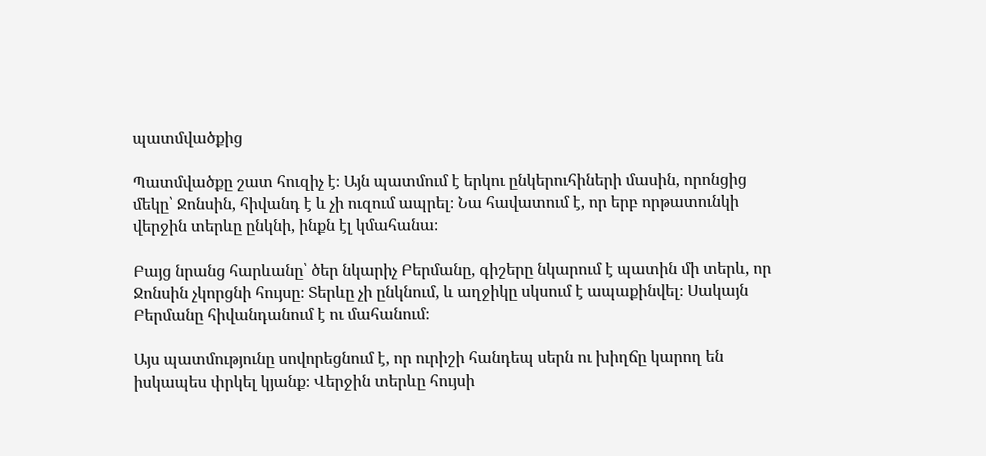պատմվածքից

Պատմվածքը շատ հուզիչ է։ Այն պատմում է երկու ընկերուհիների մասին, որոնցից մեկը՝ Ջոնսին, հիվանդ է և չի ուզում ապրել։ Նա հավատում է, որ երբ որթատունկի վերջին տերևը ընկնի, ինքն էլ կմահանա։

Բայց նրանց հարևանը՝ ծեր նկարիչ Բերմանը, գիշերը նկարում է պատին մի տերև, որ Ջոնսին չկորցնի հույսը։ Տերևը չի ընկնում, և աղջիկը սկսում է ապաքինվել։ Սակայն Բերմանը հիվանդանում է ու մահանում։

Այս պատմությունը սովորեցնում է, որ ուրիշի հանդեպ սերն ու խիղճը կարող են իսկապես փրկել կյանք։ Վերջին տերևը հույսի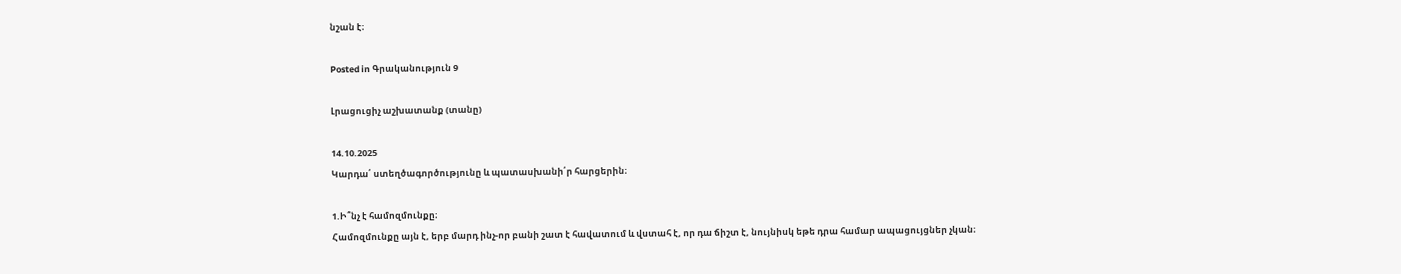նշան է։

Posted in Գրականություն 9

Լրացուցիչ աշխատանք (տանը)

14.10.2025
Կարդա՛ ստեղծագործությունը և պատասխանի՛ր հարցերին։

1.Ի՞նչ է համոզմունքը։
Համոզմունքը այն է, երբ մարդ ինչ-որ բանի շատ է հավատում և վստահ է, որ դա ճիշտ է, նույնիսկ եթե դրա համար ապացույցներ չկան։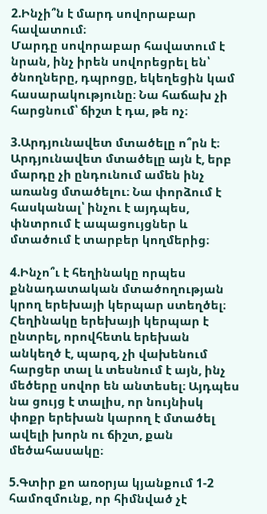2.Ինչի՞ն է մարդ սովորաբար հավատում։
Մարդը սովորաբար հավատում է նրան, ինչ իրեն սովորեցրել են՝ ծնողները, դպրոցը, եկեղեցին կամ հասարակությունը։ Նա հաճախ չի հարցնում՝ ճիշտ է դա, թե ոչ։

3.Արդյունավետ մտածելը ո՞րն է։
Արդյունավետ մտածելը այն է, երբ մարդը չի ընդունում ամեն ինչ առանց մտածելու։ Նա փորձում է հասկանալ՝ ինչու է այդպես, փնտրում է ապացույցներ և մտածում է տարբեր կողմերից։

4.Ինչո՞ւ է հեղինակը որպես քննադատական մտածողության կրող երեխայի կերպար ստեղծել։
Հեղինակը երեխայի կերպար է ընտրել, որովհետև երեխան անկեղծ է, պարզ, չի վախենում հարցեր տալ և տեսնում է այն, ինչ մեծերը սովոր են անտեսել։ Այդպես նա ցույց է տալիս, որ նույնիսկ փոքր երեխան կարող է մտածել ավելի խորն ու ճիշտ, քան մեծահասակը։

5.Գտիր քո առօրյա կյանքում 1-2 համոզմունք, որ հիմնված չէ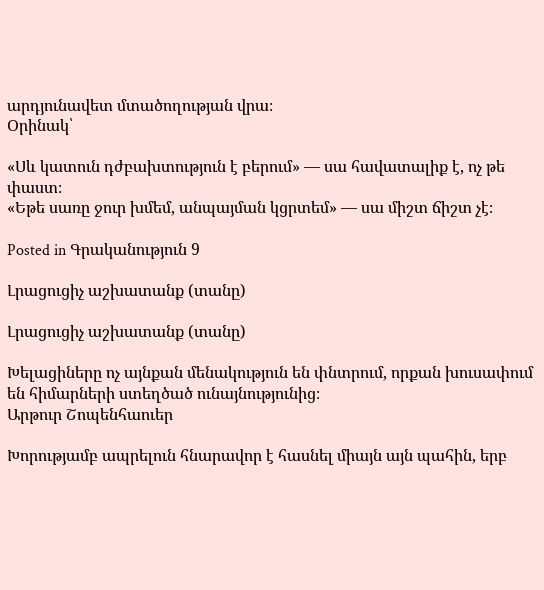արդյունավետ մտածողության վրա։
Օրինակ՝

«Սև կատուն դժբախտություն է բերում» — սա հավատալիք է, ոչ թե փաստ։
«Եթե սառը ջուր խմեմ, անպայման կցրտեմ» — սա միշտ ճիշտ չէ։

Posted in Գրականություն 9

Լրացուցիչ աշխատանք (տանը)

Լրացուցիչ աշխատանք (տանը)

Խելացիները ոչ այնքան մենակություն են փնտրում, որքան խուսափում են հիմարների ստեղծած ունայնությունից։
Արթուր Շոպենհաուեր

Խորությամբ ապրելուն հնարավոր է հասնել միայն այն պահին, երբ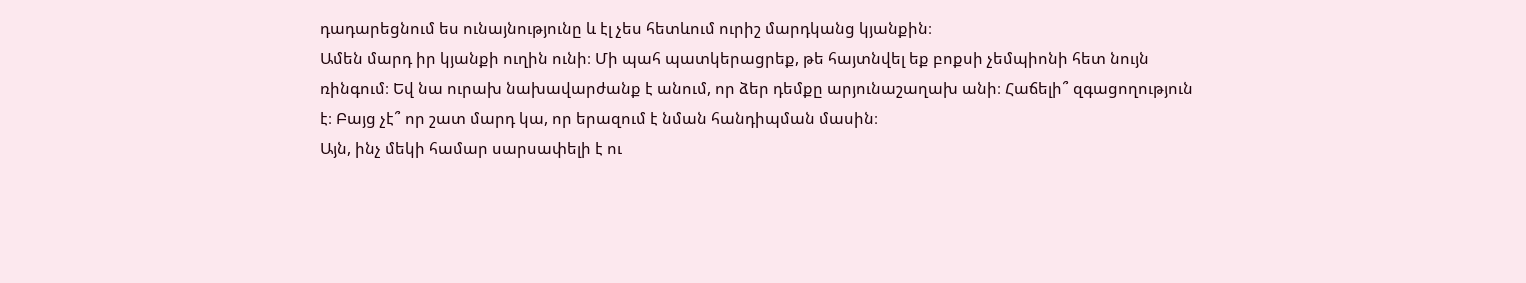դադարեցնում ես ունայնությունը և էլ չես հետևում ուրիշ մարդկանց կյանքին։
Ամեն մարդ իր կյանքի ուղին ունի։ Մի պահ պատկերացրեք, թե հայտնվել եք բոքսի չեմպիոնի հետ նույն ռինգում։ Եվ նա ուրախ նախավարժանք է անում, որ ձեր դեմքը արյունաշաղախ անի։ Հաճելի՞ զգացողություն է։ Բայց չէ՞ որ շատ մարդ կա, որ երազում է նման հանդիպման մասին։
Այն, ինչ մեկի համար սարսափելի է ու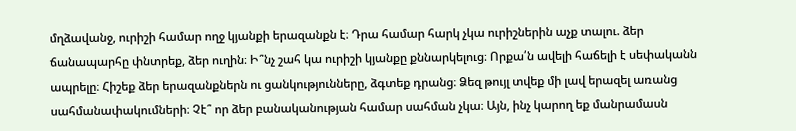մղձավանջ, ուրիշի համար ողջ կյանքի երազանքն է։ Դրա համար հարկ չկա ուրիշներին աչք տալու. ձեր ճանապարհը փնտրեք, ձեր ուղին։ Ի՞նչ շահ կա ուրիշի կյանքը քննարկելուց։ Որքա՛ն ավելի հաճելի է սեփականն ապրելը։ Հիշեք ձեր երազանքներն ու ցանկությունները, ձգտեք դրանց։ Ձեզ թույլ տվեք մի լավ երազել առանց սահմանափակումների։ Չէ՞ որ ձեր բանականության համար սահման չկա։ Այն, ինչ կարող եք մանրամասն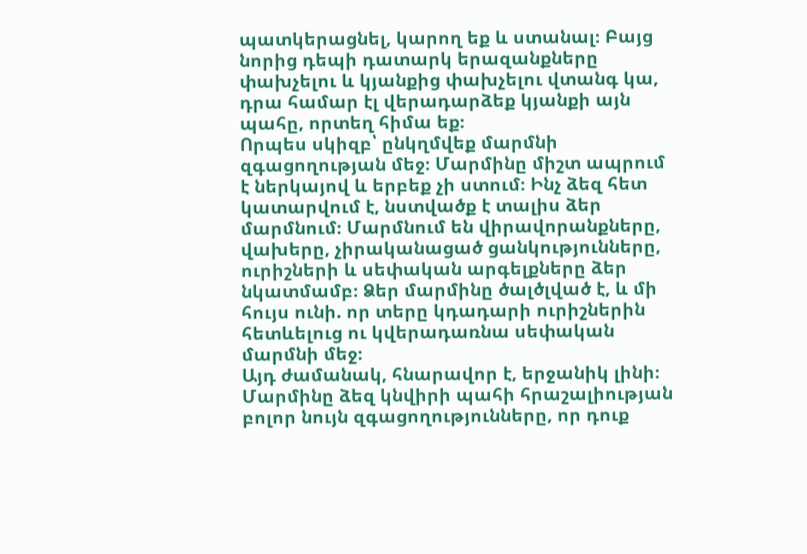պատկերացնել, կարող եք և ստանալ։ Բայց նորից դեպի դատարկ երազանքները փախչելու և կյանքից փախչելու վտանգ կա, դրա համար էլ վերադարձեք կյանքի այն պահը, որտեղ հիմա եք։
Որպես սկիզբ՝ ընկղմվեք մարմնի զգացողության մեջ։ Մարմինը միշտ ապրում է ներկայով և երբեք չի ստում։ Ինչ ձեզ հետ կատարվում է, նստվածք է տալիս ձեր մարմնում։ Մարմնում են վիրավորանքները, վախերը, չիրականացած ցանկությունները, ուրիշների և սեփական արգելքները ձեր նկատմամբ։ Ձեր մարմինը ծալծլված է, և մի հույս ունի. որ տերը կդադարի ուրիշներին հետևելուց ու կվերադառնա սեփական մարմնի մեջ։
Այդ ժամանակ, հնարավոր է, երջանիկ լինի։ Մարմինը ձեզ կնվիրի պահի հրաշալիության բոլոր նույն զգացողությունները, որ դուք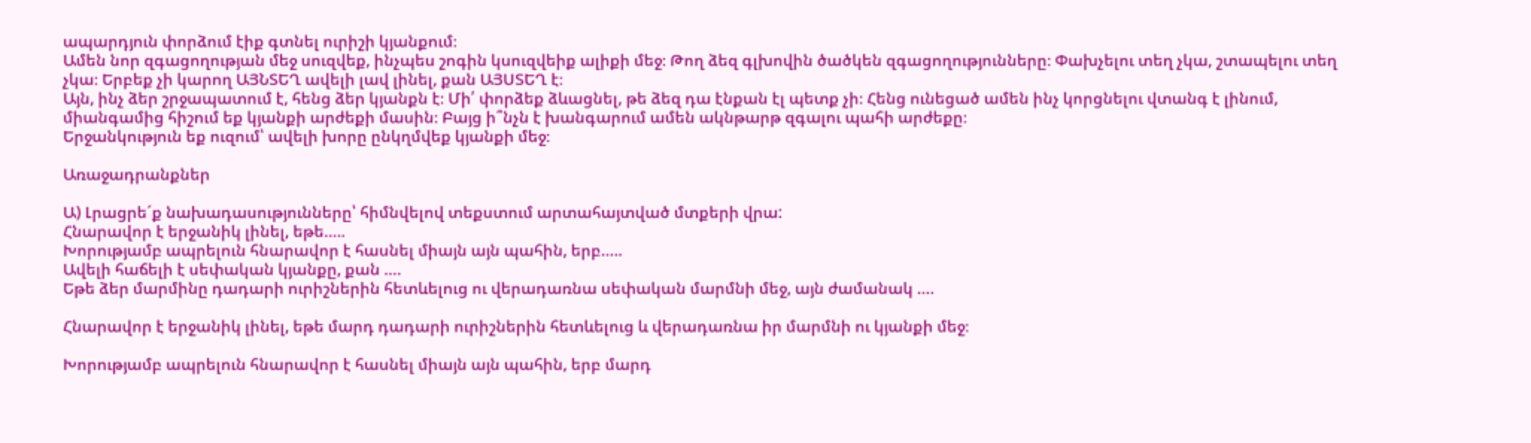ապարդյուն փորձում էիք գտնել ուրիշի կյանքում։
Ամեն նոր զգացողության մեջ սուզվեք, ինչպես շոգին կսուզվեիք ալիքի մեջ։ Թող ձեզ գլխովին ծածկեն զգացողությունները։ Փախչելու տեղ չկա, շտապելու տեղ չկա։ Երբեք չի կարող ԱՅՆՏԵՂ ավելի լավ լինել, քան ԱՅՍՏԵՂ է։
Այն, ինչ ձեր շրջապատում է, հենց ձեր կյանքն է։ Մի՛ փորձեք ձևացնել, թե ձեզ դա էնքան էլ պետք չի։ Հենց ունեցած ամեն ինչ կորցնելու վտանգ է լինում, միանգամից հիշում եք կյանքի արժեքի մասին։ Բայց ի՞նչն է խանգարում ամեն ակնթարթ զգալու պահի արժեքը։
Երջանկություն եք ուզում՝ ավելի խորը ընկղմվեք կյանքի մեջ։

Առաջադրանքներ

Ա) Լրացրե´ք նախադասությունները՝ հիմնվելով տեքստում արտահայտված մտքերի վրա:
Հնարավոր է երջանիկ լինել, եթե…..
Խորությամբ ապրելուն հնարավոր է հասնել միայն այն պահին, երբ…..
Ավելի հաճելի է սեփական կյանքը, քան ….
Եթե ձեր մարմինը դադարի ուրիշներին հետևելուց ու վերադառնա սեփական մարմնի մեջ, այն ժամանակ ….

Հնարավոր է երջանիկ լինել, եթե մարդ դադարի ուրիշներին հետևելուց և վերադառնա իր մարմնի ու կյանքի մեջ։

Խորությամբ ապրելուն հնարավոր է հասնել միայն այն պահին, երբ մարդ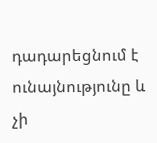դադարեցնում է ունայնությունը և չի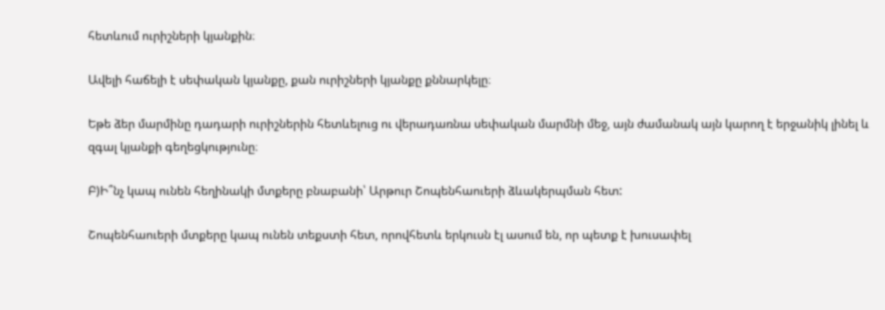հետևում ուրիշների կյանքին։

Ավելի հաճելի է սեփական կյանքը, քան ուրիշների կյանքը քննարկելը։

Եթե ձեր մարմինը դադարի ուրիշներին հետևելուց ու վերադառնա սեփական մարմնի մեջ, այն ժամանակ այն կարող է երջանիկ լինել և զգալ կյանքի գեղեցկությունը։

Բ)Ի՞նչ կապ ունեն հեղինակի մտքերը բնաբանի՝ Արթուր Շոպենհաուերի ձևակերպման հետ:

Շոպենհաուերի մտքերը կապ ունեն տեքստի հետ, որովհետև երկուսն էլ ասում են, որ պետք է խուսափել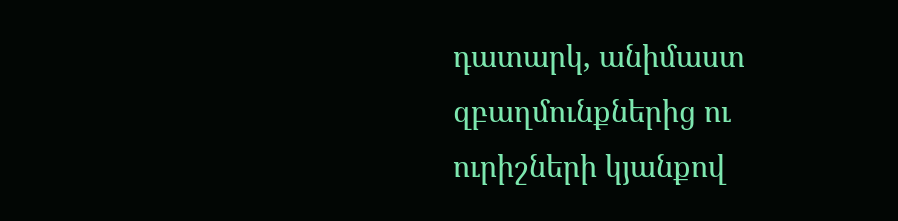դատարկ, անիմաստ զբաղմունքներից ու ուրիշների կյանքով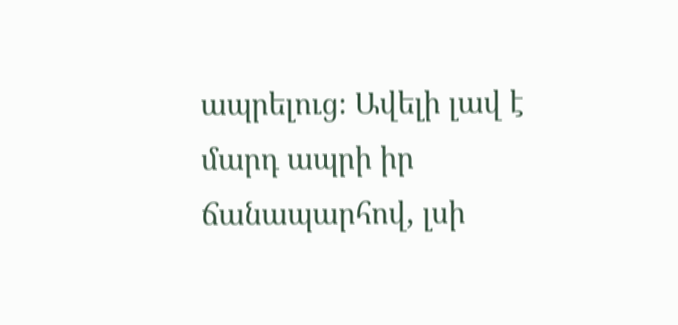ապրելուց։ Ավելի լավ է մարդ ապրի իր ճանապարհով, լսի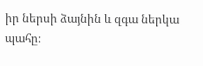իր ներսի ձայնին և զգա ներկա պահը։